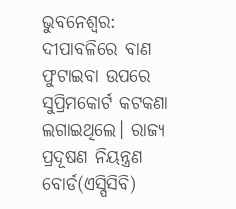ଭୁବନେଶ୍ବର: ଦୀପାବଳିରେ ବାଣ ଫୁଟାଇବା ଉପରେ ସୁପ୍ରିମକୋର୍ଟ କଟକଣା ଲଗାଇଥିଲେ। ରାଜ୍ୟ ପ୍ରଦୂଷଣ ନିୟନ୍ତ୍ରଣ ବୋର୍ଡ(ଏସ୍ପିସିବି)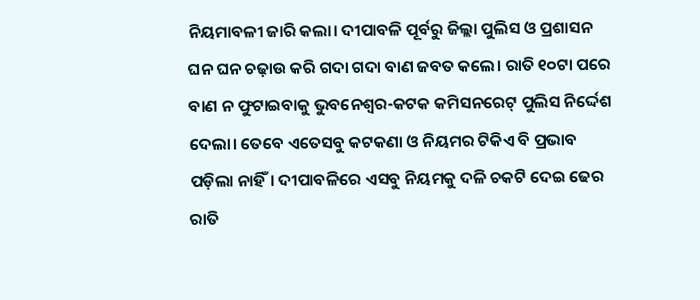ନିୟମାବଳୀ ଜାରି କଲା। ଦୀପାବଳି ପୂର୍ବରୁ ଜିଲ୍ଲା ପୁଲିସ ଓ ପ୍ରଶାସନ ଘନ ଘନ ଚଢ଼ାଉ କରି ଗଦା ଗଦା ବାଣ ଜବତ କଲେ। ରାତି ୧୦ଟା ପରେ ବାଣ ନ ଫୁଟାଇବାକୁ ଭୁବନେଶ୍ବର-କଟକ କମିସନରେଟ୍ ପୁଲିସ ନିର୍ଦ୍ଦେଶ ଦେଲା। ତେବେ ଏତେସବୁ କଟକଣା ଓ ନିୟମର ଟିକିଏ ବି ପ୍ରଭାବ ପଡ଼ିଲା ନାହିଁ। ଦୀପାବଳିରେ ଏସବୁ ନିୟମକୁ ଦଳି ଚକଟି ଦେଇ ଢେର ରାତି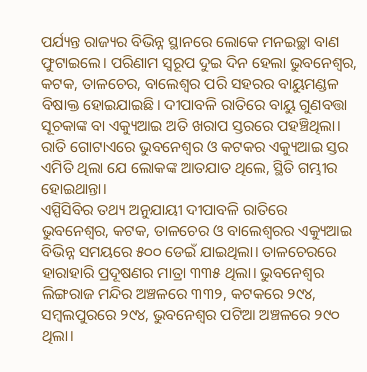ପର୍ଯ୍ୟନ୍ତ ରାଜ୍ୟର ବିଭିନ୍ନ ସ୍ଥାନରେ ଲୋକେ ମନଇଚ୍ଛା ବାଣ ଫୁଟାଇଲେ। ପରିଣାମ ସ୍ବରୂପ ଦୁଇ ଦିନ ହେଲା ଭୁବନେଶ୍ବର, କଟକ, ତାଳଚେର, ବାଲେଶ୍ବର ପରି ସହରର ବାୟୁମଣ୍ଡଳ ବିଷାକ୍ତ ହୋଇଯାଇଛି। ଦୀପାବଳି ରାତିରେ ବାୟୁ ଗୁଣବତ୍ତା ସୂଚକାଙ୍କ ବା ଏକ୍ୟୁଆଇ ଅତି ଖରାପ ସ୍ତରରେ ପହଞ୍ଚିଥିଲା। ରାତି ଗୋଟାଏରେ ଭୁବନେଶ୍ବର ଓ କଟକର ଏକ୍ୟୁଆଇ ସ୍ତର ଏମିତି ଥିଲା ଯେ ଲୋକଙ୍କ ଆତଯାତ ଥିଲେ, ସ୍ଥିତି ଗମ୍ଭୀର ହୋଇଥାନ୍ତା।
ଏସ୍ପିସିବିର ତଥ୍ୟ ଅନୁଯାୟୀ ଦୀପାବଳି ରାତିରେ ଭୁବନେଶ୍ବର, କଟକ, ତାଳଚେର ଓ ବାଲେଶ୍ବରର ଏକ୍ୟୁଆଇ ବିଭିନ୍ନ ସମୟରେ ୫୦୦ ଡେଇଁ ଯାଇଥିଲା। ତାଳଚେରରେ ହାରାହାରି ପ୍ରଦୂଷଣର ମାତ୍ରା ୩୩୫ ଥିଲା। ଭୁବନେଶ୍ବର ଲିଙ୍ଗରାଜ ମନ୍ଦିର ଅଞ୍ଚଳରେ ୩୩୨, କଟକରେ ୨୯୪, ସମ୍ବଲପୁରରେ ୨୯୪, ଭୁବନେଶ୍ବର ପଟିଆ ଅଞ୍ଚଳରେ ୨୯୦ ଥିଲା।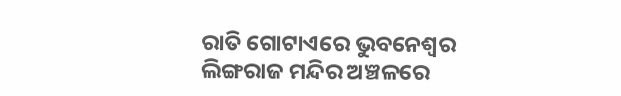ରାତି ଗୋଟାଏରେ ଭୁବନେଶ୍ବର ଲିଙ୍ଗରାଜ ମନ୍ଦିର ଅଞ୍ଚଳରେ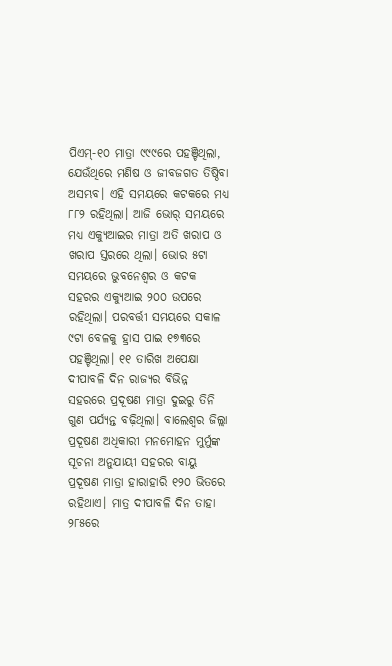ପିଏମ୍-୧୦ ମାତ୍ରା ୯୯୯ରେ ପହଞ୍ଚିଥିଲା, ଯେଉଁଥିରେ ମଣିଷ ଓ ଜୀବଜଗତ ତିଷ୍ଠିବା ଅସମ୍ଭବ। ଏହି ସମୟରେ କଟକରେ ମଧ୍ୟ ୮୮୨ ରହିଥିଲା। ଆଜି ଭୋର୍ ସମୟରେ ମଧ୍ୟ ଏକ୍ୟୁଆଇର ମାତ୍ରା ଅତି ଖରାପ ଓ ଖରାପ ସ୍ତରରେ ଥିଲା। ଭୋର ୫ଟା ସମୟରେ ଭୁବନେଶ୍ବର ଓ କଟକ ସହରର ଏକ୍ୟୁଆଇ ୨୦୦ ଉପରେ ରହିଥିଲା। ପରବର୍ତ୍ତୀ ସମୟରେ ସକାଳ ୯ଟା ବେଳକୁ ହ୍ରାସ ପାଇ ୧୭୩ରେ ପହଞ୍ଚିଥିଲା। ୧୧ ତାରିଖ ଅପେକ୍ଷା ଦୀପାବଳି ଦିନ ରାଜ୍ୟର ବିଭିନ୍ନ ସହରରେ ପ୍ରଦୂଷଣ ମାତ୍ରା ଦୁଇରୁ ତିନି ଗୁଣ ପର୍ଯ୍ୟନ୍ତ ବଢ଼ିଥିଲା। ବାଲେଶ୍ବର ଜିଲ୍ଲା ପ୍ରଦୂଷଣ ଅଧିକାରୀ ମନମୋହନ ମୁର୍ମୁଙ୍କ ସୂଚନା ଅନୁଯାୟୀ ସହରର ବାୟୁ ପ୍ରଦୂଷଣ ମାତ୍ରା ହାରାହାରି ୧୨୦ ଭିତରେ ରହିଥାଏ। ମାତ୍ର ଦୀପାବଳି ଦିନ ତାହା ୨୮୫ରେ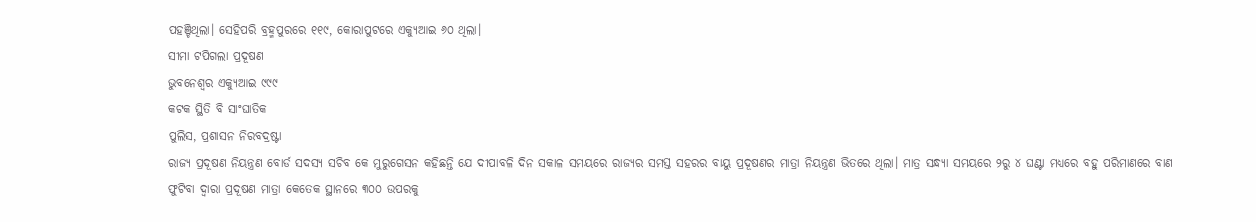ପହଞ୍ଚିଥିଲା। ସେହିପରି ବ୍ରହ୍ମପୁରରେ ୧୧୯, କୋରାପୁଟରେ ଏକ୍ୟୁଆଇ ୬୦ ଥିଲା।
ସୀମା ଟପିଗଲା ପ୍ରଦୂଷଣ
ଭୁବନେଶ୍ବର ଏକ୍ୟୁଆଇ ୯୯୯
କଟକ ସ୍ଥିତି ବି ସାଂଘାତିକ
ପୁଲିସ, ପ୍ରଶାସନ ନିରବଦ୍ରଷ୍ଟା
ରାଜ୍ୟ ପ୍ରଦୂଷଣ ନିୟନ୍ତ୍ରଣ ବୋର୍ଡ ସଦସ୍ୟ ସଚିବ କେ ମୁରୁଗେସନ କହିଛନ୍ତି ଯେ ଦୀପାବଳି ଦିନ ସକାଳ ସମୟରେ ରାଜ୍ୟର ସମସ୍ତ ସହରର ବାୟୁ ପ୍ରଦୂଷଣର ମାତ୍ରା ନିୟନ୍ତ୍ରଣ ଭିତରେ ଥିଲା। ମାତ୍ର ସନ୍ଧ୍ୟା ସମୟରେ ୨ରୁ ୪ ଘଣ୍ଟା ମଧ୍ୟରେ ବହୁ ପରିମାଣରେ ବାଣ ଫୁଟିବା ଦ୍ବାରା ପ୍ରଦୂଷଣ ମାତ୍ରା କେତେକ ସ୍ଥାନରେ ୩୦୦ ଉପରକୁ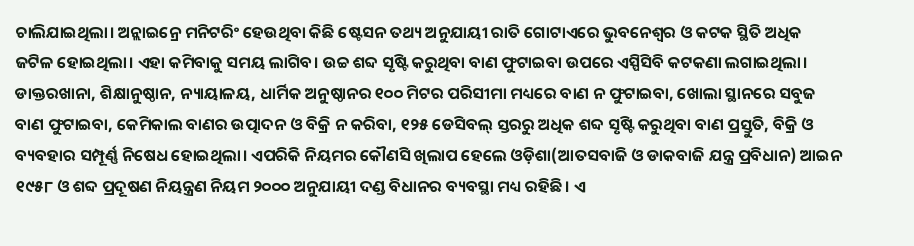ଚାଲିଯାଇଥିଲା। ଅନ୍ଲାଇନ୍ରେ ମନିଟରିଂ ହେଉଥିବା କିଛି ଷ୍ଟେସନ ତଥ୍ୟ ଅନୁଯାୟୀ ରାତି ଗୋଟାଏରେ ଭୁବନେଶ୍ବର ଓ କଟକ ସ୍ଥିତି ଅଧିକ ଜଟିଳ ହୋଇଥିଲା। ଏହା କମିବାକୁ ସମୟ ଲାଗିବ। ଉଚ୍ଚ ଶବ୍ଦ ସୃଷ୍ଟି କରୁଥିବା ବାଣ ଫୁଟାଇବା ଉପରେ ଏସ୍ପିସିବି କଟକଣା ଲଗାଇଥିଲା। ଡାକ୍ତରଖାନା, ଶିକ୍ଷାନୁଷ୍ଠାନ, ନ୍ୟାୟାଳୟ, ଧାର୍ମିକ ଅନୁଷ୍ଠାନର ୧୦୦ ମିଟର ପରିସୀମା ମଧ୍ୟରେ ବାଣ ନ ଫୁଟାଇବା, ଖୋଲା ସ୍ଥାନରେ ସବୁଜ ବାଣ ଫୁଟାଇବା, କେମିକାଲ ବାଣର ଉତ୍ପାଦନ ଓ ବିକ୍ରି ନ କରିବା, ୧୨୫ ଡେସିବଲ୍ ସ୍ତରରୁ ଅଧିକ ଶବ୍ଦ ସୃଷ୍ଟି କରୁଥିବା ବାଣ ପ୍ରସ୍ତୁତି, ବିକ୍ରି ଓ ବ୍ୟବହାର ସମ୍ପୂର୍ଣ୍ଣ ନିଷେଧ ହୋଇଥିଲା। ଏପରିକି ନିୟମର କୌଣସି ଖିଲାପ ହେଲେ ଓଡ଼ିଶା(ଆତସବାଜି ଓ ଡାକବାଜି ଯନ୍ତ୍ର ପ୍ରବିଧାନ) ଆଇନ ୧୯୫୮ ଓ ଶବ୍ଦ ପ୍ରଦୂଷଣ ନିୟନ୍ତ୍ରଣ ନିୟମ ୨୦୦୦ ଅନୁଯାୟୀ ଦଣ୍ଡ ବିଧାନର ବ୍ୟବସ୍ଥା ମଧ୍ୟ ରହିଛି। ଏ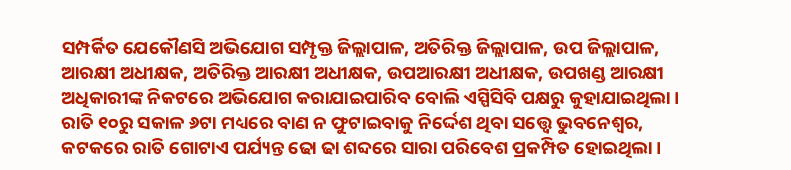ସମ୍ପର୍କିତ ଯେକୌଣସି ଅଭିଯୋଗ ସମ୍ପୃକ୍ତ ଜିଲ୍ଲାପାଳ, ଅତିରିକ୍ତ ଜିଲ୍ଲାପାଳ, ଉପ ଜିଲ୍ଲାପାଳ, ଆରକ୍ଷୀ ଅଧୀକ୍ଷକ, ଅତିରିକ୍ତ ଆରକ୍ଷୀ ଅଧୀକ୍ଷକ, ଉପଆରକ୍ଷୀ ଅଧୀକ୍ଷକ, ଉପଖଣ୍ଡ ଆରକ୍ଷୀ ଅଧିକାରୀଙ୍କ ନିକଟରେ ଅଭିଯୋଗ କରାଯାଇପାରିବ ବୋଲି ଏସ୍ପିସିବି ପକ୍ଷରୁ କୁହାଯାଇଥିଲା।
ରାତି ୧୦ରୁ ସକାଳ ୬ଟା ମଧ୍ୟରେ ବାଣ ନ ଫୁଟାଇବାକୁ ନିର୍ଦ୍ଦେଶ ଥିବା ସତ୍ତ୍ବେ ଭୁବନେଶ୍ବର, କଟକରେ ରାତି ଗୋଟାଏ ପର୍ଯ୍ୟନ୍ତ ଢୋ ଢା ଶବ୍ଦରେ ସାରା ପରିବେଶ ପ୍ରକମ୍ପିତ ହୋଇଥିଲା।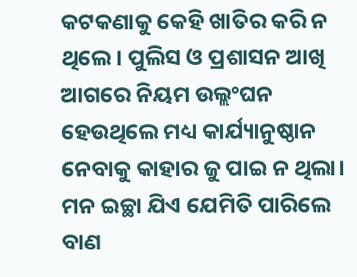କଟକଣାକୁ କେହି ଖାତିର କରି ନ ଥିଲେ। ପୁଲିସ ଓ ପ୍ରଶାସନ ଆଖି ଆଗରେ ନିୟମ ଉଲ୍ଲଂଘନ ହେଉଥିଲେ ମଧ୍ୟ କାର୍ଯ୍ୟାନୁଷ୍ଠାନ ନେବାକୁ କାହାର ଜୁ ପାଇ ନ ଥିଲା। ମନ ଇଚ୍ଛା ଯିଏ ଯେମିତି ପାରିଲେ ବାଣ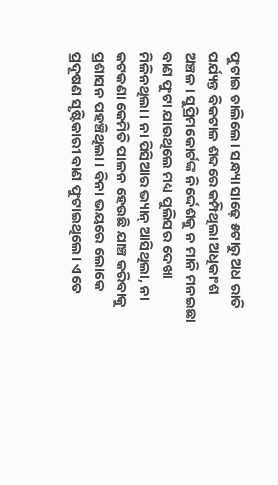ଫୁଟାଇ ଚାଲିଲେ। ସନ୍ଧ୍ୟା ସାଢ଼େ ୫ଟାରୁ ଅଧ ରାତି ପର୍ଯ୍ୟନ୍ତ ବିକଟାଳ ଶବ୍ଦରେ କମ୍ପିଥିଲା ଅଧିକାଂଶ ଅଞ୍ଚଳ। ସୁପ୍ରିମକୋର୍ଟଙ୍କ ନିର୍ଦ୍ଦେଶକୁ ନ ମାନି ମନଇଛା ବାଣ ଫୁଟା ଯାଉଥିଲେ ମଧ୍ୟ ପୁଲିସର ଦେଖା ମିଳିନଥିଲା। ନା ପିସିଆର ଭ୍ୟାନ୍ ଆସିଥିଲା, ନା କଟକଣା କେମିତି ପାଳନ ହେଉଛି ଯାଞ୍ଚ କରିବାକୁ ପ୍ରଶାସନ ପହଞ୍ଚିଥିଲା। ବିନା ଭୟରେ ଲୋକେ ପ୍ରଦୂଷଣ ସୃଷ୍ଟିକାରୀ ବାଣ ଫୁଟାଇଥିଲେ। ଏତେ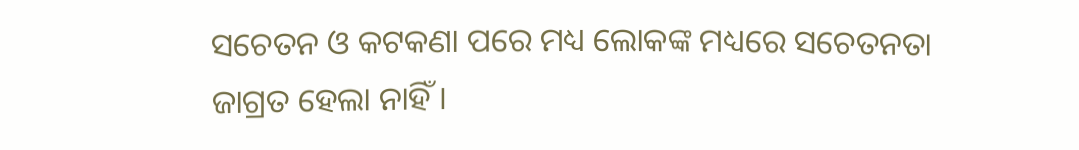ସଚେତନ ଓ କଟକଣା ପରେ ମଧ୍ୟ ଲୋକଙ୍କ ମଧ୍ୟରେ ସଚେତନତା ଜାଗ୍ରତ ହେଲା ନାହିଁ।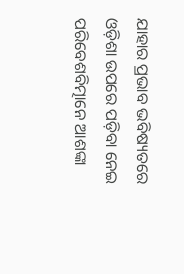ଯାହାର ପ୍ରଭାବ ଭବିଷ୍ୟତରେ ଓଡ଼ିଶା ଉପରେ ପଡ଼ିବା ନେଇ ପରିବେଶବିତ୍ମାନେ ଆଶଙ୍କା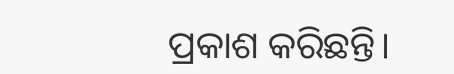ପ୍ରକାଶ କରିଛନ୍ତି।